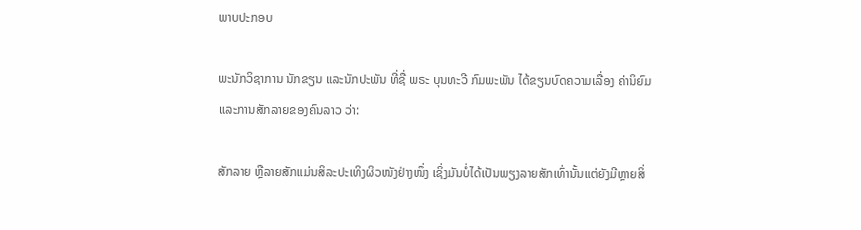ພາບປະກອບ

ພະນັກວິຊາການ ນັກຂຽນ ແລະນັກປະພັນ ທີ່ຊື່ ພຣະ ບຸນທະວີ ກົມພະພັນ ໄດ້ຂຽນບົດຄວາມເລື່ອງ ຄ່ານິຍົມ ແລະການສັກລາຍຂອງຄົນລາວ ວ່າ:

ສັກລາຍ ຫຼືລາຍສັກແມ່ນສິລະປະເທິງຜິວໜັງຢ່າງໜຶ່ງ ເຊິ່ງມັນບໍ່ໄດ້ເປັນພຽງລາຍສັກເທົ່ານັ້ນແຕ່ຍັງມີຫຼາຍສິ່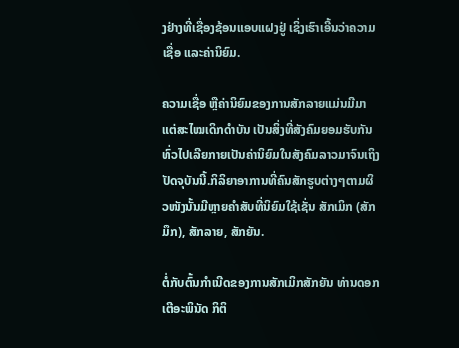ງຢ່າງທີ່ເຊື່ອງຊ້ອນແອບແຝງຢູ່ ເຊິ່ງເຮົາເອີ້ນວ່າຄວາມເຊື່ອ ແລະຄ່ານິຍົມ.

ຄວາມເຊື່ອ ຫຼືຄ່ານິຍົມຂອງການສັກລາຍແມ່ນມີມາແຕ່ສະໄໝເດິກດຳບັນ ເປັນສິ່ງທີ່ສັງຄົມຍອມຮັບກັນທົ່ວໄປເລີຍກາຍເປັນຄ່ານິຍົມໃນສັງຄົມລາວມາຈົນເຖິງປັດຈຸບັນນີ້.ກິລິຍາອາການທີ່ຄົນສັກຮູບຕ່າງໆຕາມຜິວໜັງນັ້ນມີຫຼາຍຄໍາສັບທີ່ນິຍົມໃຊ້ເຊັ່ນ ສັກເມິກ (ສັກມຶກ), ສັກລາຍ, ສັກຍັນ.

ຕໍ່ກັບຕົ້ນກໍາເນີດຂອງການສັກເມິກສັກຍັນ ທ່ານດອກເຕີອະພິນັດ ກິຕິ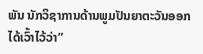ພັນ ນັກວິຊາການດ້ານພູມປັນຍາຕະວັນອອກໄດ້ເວົ້າໄວ້ວ່າ”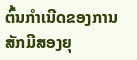ຕົ້ນກໍາເນີດຂອງການສັກມີສອງຍຸ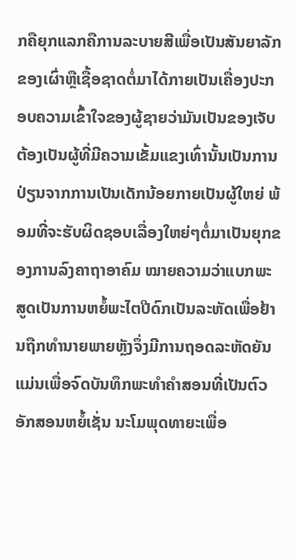ກຄືຍຸກແລກຄືການລະບາຍສີເພື່ອເປັນສັນຍາລັກຂອງເຜົ່າຫຼືເຊື້ອຊາດຕໍ່ມາໄດ້ກາຍເປັນເຄື່ອງປະກອບຄວາມເຂົ້າໃຈຂອງຜູ້ຊາຍວ່າມັນເປັນຂອງເຈັບຕ້ອງເປັນຜູ້ທີ່ມີຄວາມເຂັ້ມແຂງເທົ່ານັ້ນເປັນການປ່ຽນຈາກການເປັນເດັກນ້ອຍກາຍເປັນຜູ້ໃຫຍ່ ພ້ອມທີ່ຈະຮັບຜິດຊອບເລື່ອງໃຫຍ່ໆຕໍ່ມາເປັນຍຸກຂອງການລົງຄາຖາອາຄົມ ໝາຍຄວາມວ່າແບກພະສູດເປັນການຫຍໍ້ພະໄຕປີດົກເປັນລະຫັດເພື່ອຢ້ານຖືກທໍານາຍພາຍຫຼັງຈຶ່ງມີການຖອດລະຫັດຍັນແມ່ນເພື່ອຈົດບັນທຶກພະທໍາຄໍາສອນທີ່ເປັນຕົວອັກສອນຫຍໍ້ເຊັ່ນ ນະໂມພຸດທາຍະເພື່ອ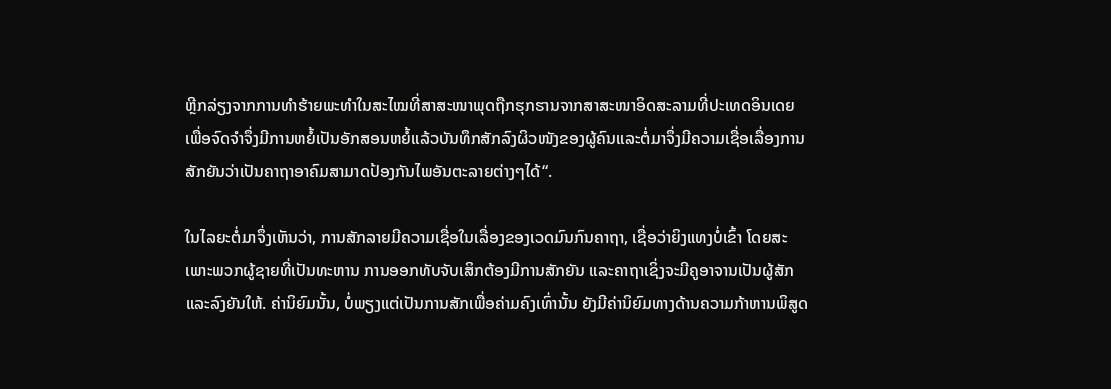ຫຼີກລ່ຽງຈາກການທໍາຮ້າຍພະທໍາໃນສະໄໝທີ່ສາສະໜາພຸດຖືກຮຸກຮານຈາກສາສະໜາອິດສະລາມທີ່ປະເທດອິນເດຍ ເພື່ອຈົດຈໍາຈຶ່ງມີການຫຍໍ້ເປັນອັກສອນຫຍໍ້ແລ້ວບັນທຶກສັກລົງຜິວໜັງຂອງຜູ້ຄົນແລະຕໍ່ມາຈຶ່ງມີຄວາມເຊື່ອເລື່ອງການສັກຍັນວ່າເປັນຄາຖາອາຄົມສາມາດປ້ອງກັນໄພອັນຕະລາຍຕ່າງໆໄດ້“.

ໃນໄລຍະຕໍ່ມາຈຶ່ງເຫັນວ່າ, ການສັກລາຍມີຄວາມເຊື່ອໃນເລື່ອງຂອງເວດມົນກົນຄາຖາ, ເຊື່ອວ່າຍິງແທງບໍ່ເຂົ້າ ໂດຍສະເພາະພວກຜູ້ຊາຍທີ່ເປັນທະຫານ ການອອກທັບຈັບເສິກຕ້ອງມີການສັກຍັນ ແລະຄາຖາເຊິ່ງຈະມີຄູອາຈານເປັນຜູ້ສັກ ແລະລົງຍັນໃຫ້. ຄ່ານິຍົມນັ້ນ, ບໍ່ພຽງແຕ່ເປັນການສັກເພື່ອຄ່າມຄົງເທົ່ານັ້ນ ຍັງມີຄ່ານິຍົມທາງດ້ານຄວາມກ້າຫານພິສູດ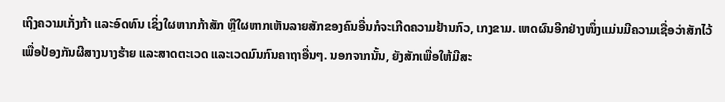ເຖິງຄວາມເກັ່ງກ້າ ແລະອົດທົນ ເຊິ່ງໃຜຫາກກ້າສັກ ຫຼືໃຜຫາກເຫັນລາຍສັກຂອງຄົນອື່ນກໍຈະເກີດຄວາມຢ້ານກົວ, ເກງຂາມ. ເຫດຜົນອີກຢ່າງໜຶ່ງແມ່ນມີຄວາມເຊື່ອວ່າສັກໄວ້ເພື່ອປ້ອງກັນຜີສາງນາງຮ້າຍ ແລະສາດຕະເວດ ແລະເວດມົນກົນຄາຖາອື່ນໆ. ນອກຈາກນັ້ນ, ຍັງສັກເພື່ອໃຫ້ມີສະ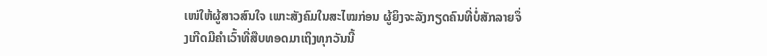ເໜ່ໃຫ້ຜູ້ສາວສົນໃຈ ເພາະສັງຄົມໃນສະໄໝກ່ອນ ຜູ້ຍິງຈະລັງກຽດຄົນທີ່ບໍ່ສັກລາຍຈຶ່ງເກີດມີຄຳເວົ້າທີ່ສືບທອດມາເຖິງທຸກວັນນີ້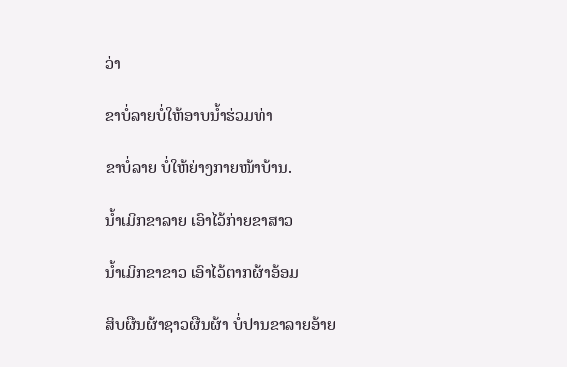ວ່າ

ຂາບໍ່ລາຍບໍ່ໃຫ້ອາບນ້ຳຮ່ວມທ່າ

ຂາບໍ່ລາຍ ບໍ່ໃຫ້ຍ່າງກາຍໜ້າບ້ານ.

ນໍ້າເມິກຂາລາຍ ເອົາໄວ້ກ່າຍຂາສາວ

ນໍ້າເມິກຂາຂາວ ເອົາໄວ້ຕາກຜ້າອ້ອມ

ສິບຜືນຜ້າຊາວຜືນຜ້າ ບໍ່ປານຂາລາຍອ້າຍ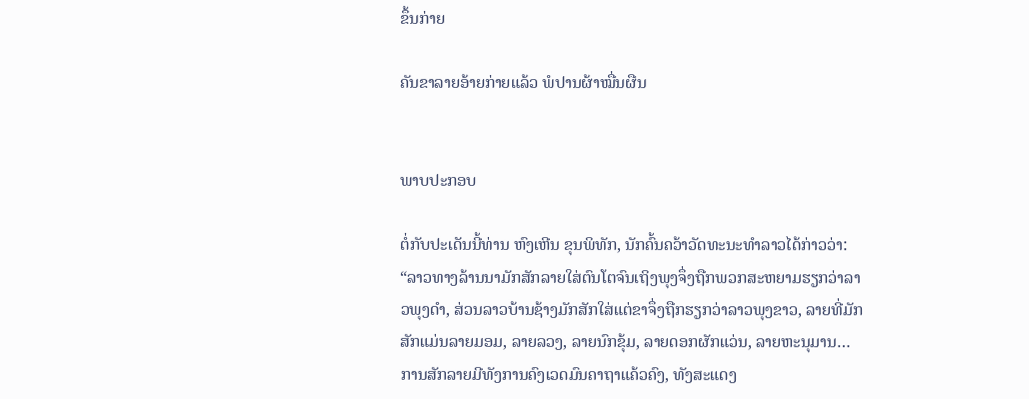ຂຶ້ນກ່າຍ

ຄັນຂາລາຍອ້າຍກ່າຍແລ້ວ ພໍປານຜ້າໝື່ນຜືນ


ພາບປະກອບ

ຕໍ່ກັບປະເດັນນີ້ທ່ານ ຫົງເຫີນ ຂຸນພິທັກ, ນັກຄົ້ນຄວ້າວັດທະນະທໍາລາວໄດ້ກ່າວວ່າ: “ລາວທາງລ້ານນາມັກສັກລາຍໃສ່ຕົນໂຕຈົນເຖິງພຸງຈຶ່ງຖືກພວກສະຫຍາມຮຽກວ່າລາວພຸງດໍາ, ສ່ວນລາວບ້ານຊ້າງມັກສັກໃສ່ແຕ່ຂາຈຶ່ງຖືກຮຽກວ່າລາວພຸງຂາວ, ລາຍທີ່ມັກສັກແມ່ນລາຍມອມ, ລາຍລວງ, ລາຍນົກຂຸ້ມ, ລາຍດອກຜັກແວ່ນ, ລາຍຫະນຸມານ…ການສັກລາຍມີທັງການຄົງເວດມົນຄາຖາແຄ້ວຄົງ, ທັງສະແດງ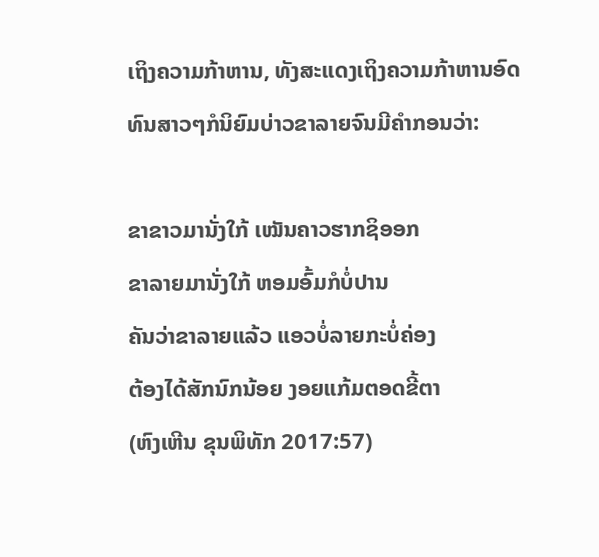ເຖິງຄວາມກ້າຫານ, ທັງສະແດງເຖິງຄວາມກ້າຫານອົດທົນສາວໆກໍນິຍົມບ່າວຂາລາຍຈົນມີຄໍາກອນວ່າ:

ຂາຂາວມານັ່ງໃກ້ ເໝັນຄາວຮາກຊິອອກ
ຂາລາຍມານັ່ງໃກ້ ຫອມອົ້ມກໍບໍ່ປານ
ຄັນວ່າຂາລາຍແລ້ວ ແອວບໍ່ລາຍກະບໍ່ຄ່ອງ
ຕ້ອງໄດ້ສັກນົກນ້ອຍ ງອຍແກ້ມຕອດຂີ້ຕາ
(ຫົງເຫີນ ຂຸນພິທັກ 2017:57)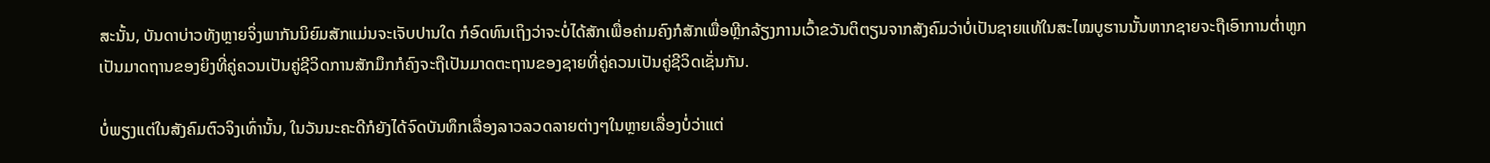ສະນັ້ນ, ບັນດາບ່າວທັງຫຼາຍຈິ່ງພາກັນນິຍົມສັກແມ່ນຈະເຈັບປານໃດ ກໍອົດທົນເຖິງວ່າຈະບໍ່ໄດ້ສັກເພື່ອຄ່າມຄົງກໍສັກເພື່ອຫຼີກລ້ຽງການເວົ້າຂວັນຕິຕຽນຈາກສັງຄົມວ່າບໍ່ເປັນຊາຍແທ້ໃນສະໄໝບູຮານນັ້ນຫາກຊາຍຈະຖືເອົາການຕໍ່າຫູກເປັນມາດຖານຂອງຍິງທີ່ຄູ່ຄວນເປັນຄູ່ຊີວິດການສັກມຶກກໍຄົງຈະຖືເປັນມາດຕະຖານຂອງຊາຍທີ່ຄູ່ຄວນເປັນຄູ່ຊີວິດເຊັ່ນກັນ.

ບໍ່ພຽງແຕ່ໃນສັງຄົມຕົວຈິງເທົ່ານັ້ນ, ໃນວັນນະຄະດີກໍຍັງໄດ້ຈົດບັນທຶກເລື່ອງລາວລວດລາຍຕ່າງໆໃນຫຼາຍເລື່ອງບໍ່ວ່າແຕ່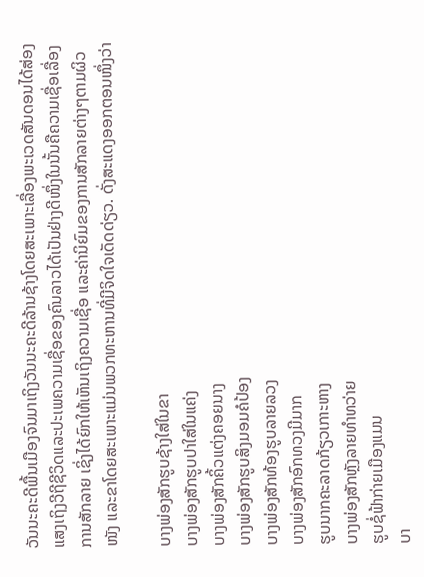ວັນນະຄະດີພື້ນເມືອງຈົນມາເຖິງວັນນະຄະດີລ້ານຊ້າງໂດຍສະເພາະເລື່ອງພະເວດສັນດອນໄດ້ສ່ອງແສງເຖິງວີຖີຊີວິດແລະປະເພຄວາມເຊື່ອຂອງຄົນລາວໄດ້ເປັນຢ່າງດີໜຶ່ງໃນນັ້ນຄືຄວາມເຊື່ອເລື່ອງການສັກລາຍ ເຊິ່ງໄດ້ຍົກໃຫ້ເຫັນເຖິງຄວາມເຊື່ອ ແລະຄ່ານິຍົມຂອງການສັກລາຍຕ່າງໆຕາມຜິວໜັງ ແລະຂາໂດຍສະເພາະແມ່ນພວກທະຫານທີ່ມີຈິດໃຈເດັດດ່ຽວ. ດັ່ງສະແດງອອກຕອນໜຶ່ງວ່າ

ບາງພ່ອງສັກຮູບຊ້າງໃສ່ໃນຂາ
ບາງພ່ອງສັກຮູບປາໃສ່ໃນແຄ່ງ
ບາງພ່ອງສັກຄິ້ວແຕ່ງຄອຍນາງ
ບາງພ່ອງສັກຮູບສິງມອມຄໍປ້ອງ
ບາງພ່ອງສັກທ້ອງຮູບລາຍລວງ
ບາງພ່ອງສັກອົກທວງມີມາກ
ຮູບນາກຄະລາດກ້ຽວເກາະຫາງ
ບາງພ່ອງສັກຫຼັງລາຍທໍາທວ່າຍ
ຮູບຊໍ່ຟ້າກ່າຍເມືອງແມນ
ບາ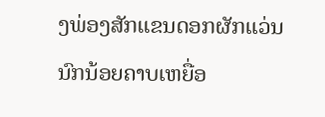ງພ່ອງສັກແຂນດອກຜັກແວ່ນ
ນົກນ້ອຍຄາບເຫຍື່ອ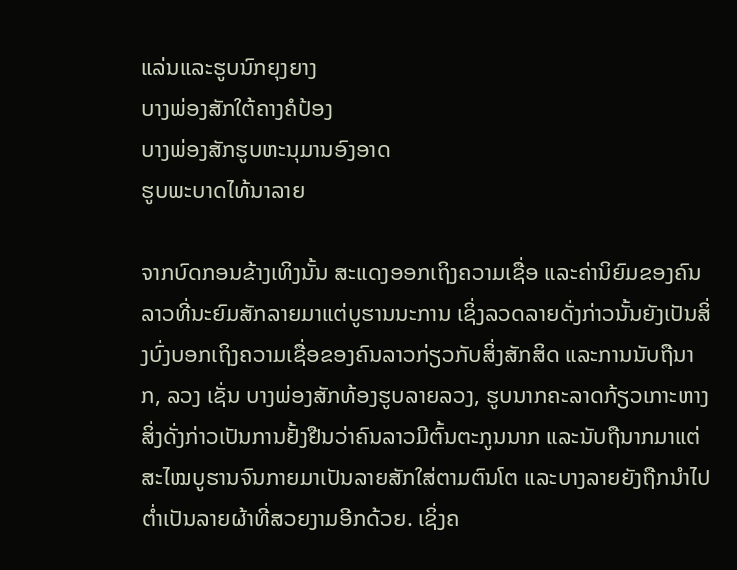ແລ່ນແລະຮູບນົກຍຸງຍາງ
ບາງພ່ອງສັກໃຕ້ຄາງຄໍປ້ອງ
ບາງພ່ອງສັກຮູບຫະນຸມານອົງອາດ
ຮູບພະບາດໄທ້ນາລາຍ

ຈາກບົດກອນຂ້າງເທິງນັ້ນ ສະແດງອອກເຖິງຄວາມເຊື່ອ ແລະຄ່ານິຍົມຂອງຄົນລາວທີ່ນະຍົມສັກລາຍມາແຕ່ບູຮານນະການ ເຊິ່ງລວດລາຍດັ່ງກ່າວນັ້ນຍັງເປັນສິ່ງບົ່ງບອກເຖິງຄວາມເຊື່ອຂອງຄົນລາວກ່ຽວກັບສິ່ງສັກສິດ ແລະການນັບຖືນາກ, ລວງ ເຊັ່ນ ບາງພ່ອງສັກທ້ອງຮູບລາຍລວງ, ຮູບນາກຄະລາດກ້ຽວເກາະຫາງ ສິ່ງດັ່ງກ່າວເປັນການຢັ້ງຢືນວ່າຄົນລາວມີຕົ້ນຕະກູນນາກ ແລະນັບຖືນາກມາແຕ່ສະໄໝບູຮານຈົນກາຍມາເປັນລາຍສັກໃສ່ຕາມຕົນໂຕ ແລະບາງລາຍຍັງຖືກນໍາໄປຕໍ່າເປັນລາຍຜ້າທີ່ສວຍງາມອີກດ້ວຍ. ເຊິ່ງຄ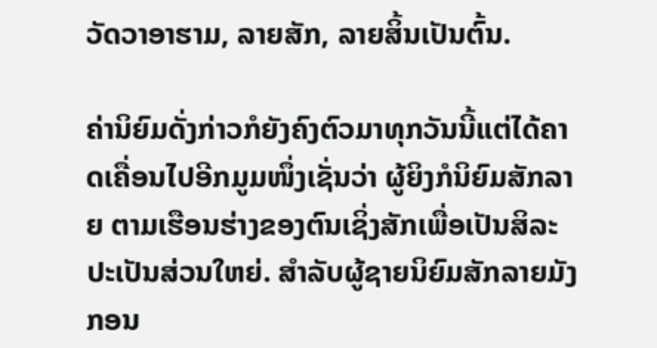ວັດວາອາຮາມ, ລາຍສັກ, ລາຍສິ້ນເປັນຕົ້ນ.

ຄ່ານິຍົມດັ່ງກ່າວກໍຍັງຄົງຕົວມາທຸກວັນນີ້ແຕ່ໄດ້ຄາດເຄື່ອນໄປອີກມູມໜຶ່ງເຊັ່ນວ່າ ຜູ້ຍິງກໍນິຍົມສັກລາຍ ຕາມເຮືອນຮ່າງຂອງຕົນເຊິ່ງສັກເພື່ອເປັນສິລະປະເປັນສ່ວນໃຫຍ່. ສໍາລັບຜູ້ຊາຍນິຍົມສັກລາຍມັງກອນ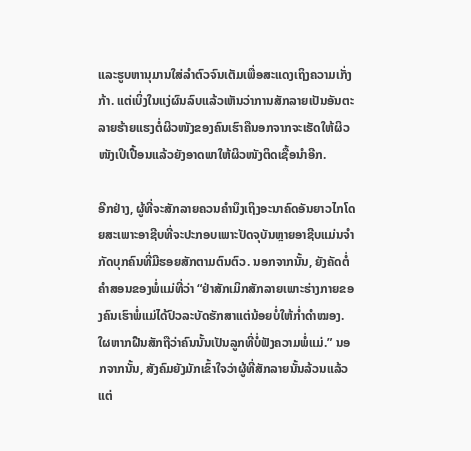ແລະຮູບຫານຸມານໃສ່ລຳຕົວຈົນເຕັມເພື່ອສະແດງເຖິງຄວາມເກັ່ງກ້າ. ແຕ່ເບິ່ງໃນແງ່ຜົນລົບແລ້ວເຫັນວ່າການສັກລາຍເປັນອັນຕະລາຍຮ້າຍແຮງຕໍ່ຜິວໜັງຂອງຄົນເຮົາຄືນອກຈາກຈະເຮັດໃຫ້ຜິວໜັງເປິເປື້ອນແລ້ວຍັງອາດພາໃຫ້ຜິວໜັງຕິດເຊື້ອນໍາອີກ.

ອີກຢ່າງ, ຜູ້ທີ່ຈະສັກລາຍຄວນຄໍານຶງເຖິງອະນາຄົດອັນຍາວໄກໂດຍສະເພາະອາຊີບທີ່ຈະປະກອບເພາະປັດຈຸບັນຫຼາຍອາຊີບແມ່ນຈໍາກັດບຸກຄົນທີ່ມີຮອຍສັກຕາມຕົນຕົວ. ນອກຈາກນັ້ນ, ຍັງຄັດຕໍ່ຄໍາສອນຂອງພໍ່ແມ່ທີ່ວ່າ “ຢ່າສັກເມິກສັກລາຍເພາະຮ່າງກາຍຂອງຄົນເຮົາພໍ່ແມ່ໄດ້ປົວລະບັດຮັກສາແຕ່ນ້ອຍບໍ່ໃຫ້ກໍ່າດຳໝອງ. ໃຜຫາກຝືນສັກຖືວ່າຄົນນັ້ນເປັນລູກທີ່ບໍ່ຟັງຄວາມພໍ່ແມ່.” ນອກຈາກນັ້ນ, ສັງຄົມຍັງມັກເຂົ້າໃຈວ່າຜູ້ທີ່ສັກລາຍນັ້ນລ້ວນແລ້ວແຕ່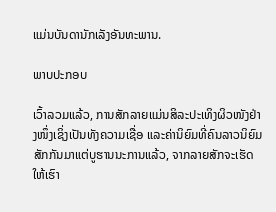ແມ່ນບັນດານັກເລັງອັນທະພານ.

ພາບປະກອບ

ເວົ້າລວມແລ້ວ, ການສັກລາຍແມ່ນສິລະປະເທິງຜິວໜັງຢ່າງໜຶ່ງເຊິ່ງເປັນທັງຄວາມເຊື່ອ ແລະຄ່ານິຍົມທີ່ຄົນລາວນິຍົມສັກກັນມາແຕ່ບູຮານນະການແລ້ວ, ຈາກລາຍສັກຈະເຮັດໃຫ້ເຮົາ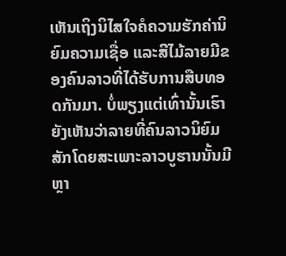ເຫັນເຖິງນິໄສໃຈຄໍຄວາມຮັກຄ່ານິຍົມຄວາມເຊື່ອ ແລະສີໄມ້ລາຍມີຂອງຄົນລາວທີ່ໄດ້ຮັບການສືບທອດກັນມາ. ບໍ່ພຽງແຕ່ເທົ່ານັ້ນເຮົາຍັງເຫັນວ່າລາຍທີ່ຄົນລາວນິຍົມສັກໂດຍສະເພາະລາວບູຮານນັ້ນມີຫຼາ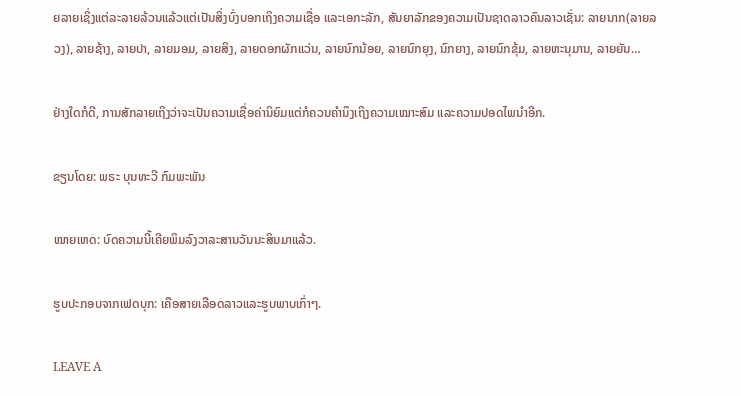ຍລາຍເຊິ່ງແຕ່ລະລາຍລ້ວນແລ້ວແຕ່ເປັນສິ່ງບົ່ງບອກເຖິງຄວາມເຊື່ອ ແລະເອກະລັກ, ສັນຍາລັກຂອງຄວາມເປັນຊາດລາວຄົນລາວເຊັ່ນ: ລາຍນາກ(ລາຍລວງ), ລາຍຊ້າງ, ລາຍປາ, ລາຍມອມ, ລາຍສິງ, ລາຍດອກຜັກແວ່ນ, ລາຍນົກນ້ອຍ, ລາຍນົກຍຸງ, ນົກຍາງ, ລາຍນົກຂຸ້ມ, ລາຍຫະນຸມານ, ລາຍຍັນ…

ຢ່າງໃດກໍດີ, ການສັກລາຍເຖິງວ່າຈະເປັນຄວາມເຊື່ອຄ່ານິຍົມແຕ່ກໍຄວນຄໍານຶງເຖິງຄວາມເໝາະສົມ ແລະຄວາມປອດໄພນໍາອີກ.

ຂຽນໂດຍ: ພຣະ ບຸນທະວີ ກົມພະພັນ

ໝາຍເຫດ: ບົດຄວາມນີ້ເຄີຍພິມລົງວາລະສານວັນນະສິນມາແລ້ວ.

ຮູບປະກອບຈາກເຟດບຸກ: ເຄືອສາຍເລືອດລາວແລະຮູບພາບເກົ່າໆ.

LEAVE A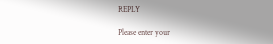REPLY

Please enter your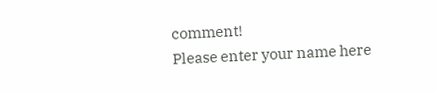comment!
Please enter your name here